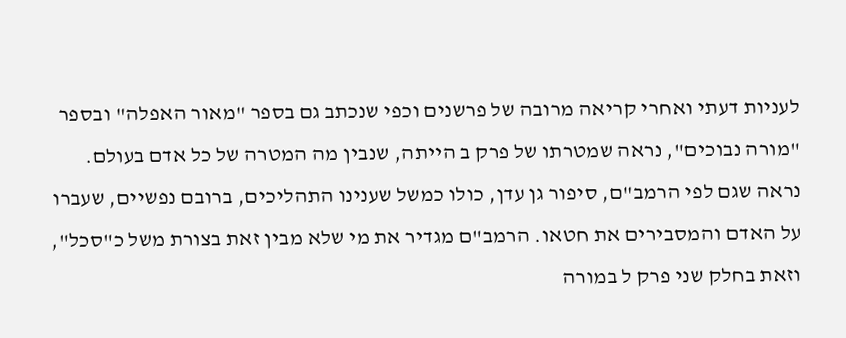לעניות דעתי ואחרי קריאה מרובה של פרשנים וכפי שנכתב גם בספר "מאור האפלה" ובספר "מורה נבוכים", נראה שמטרתו של פרק ב הייתה, שנבין מה המטרה של כל אדם בעולם.
נראה שגם לפי הרמב"ם, סיפור גן עדן, כולו כמשל שענינו התהליכים, ברובם נפשיים, שעברו על האדם והמסבירים את חטאו. הרמב"ם מגדיר את מי שלא מבין זאת בצורת משל כ"סכל", וזאת בחלק שני פרק ל במורה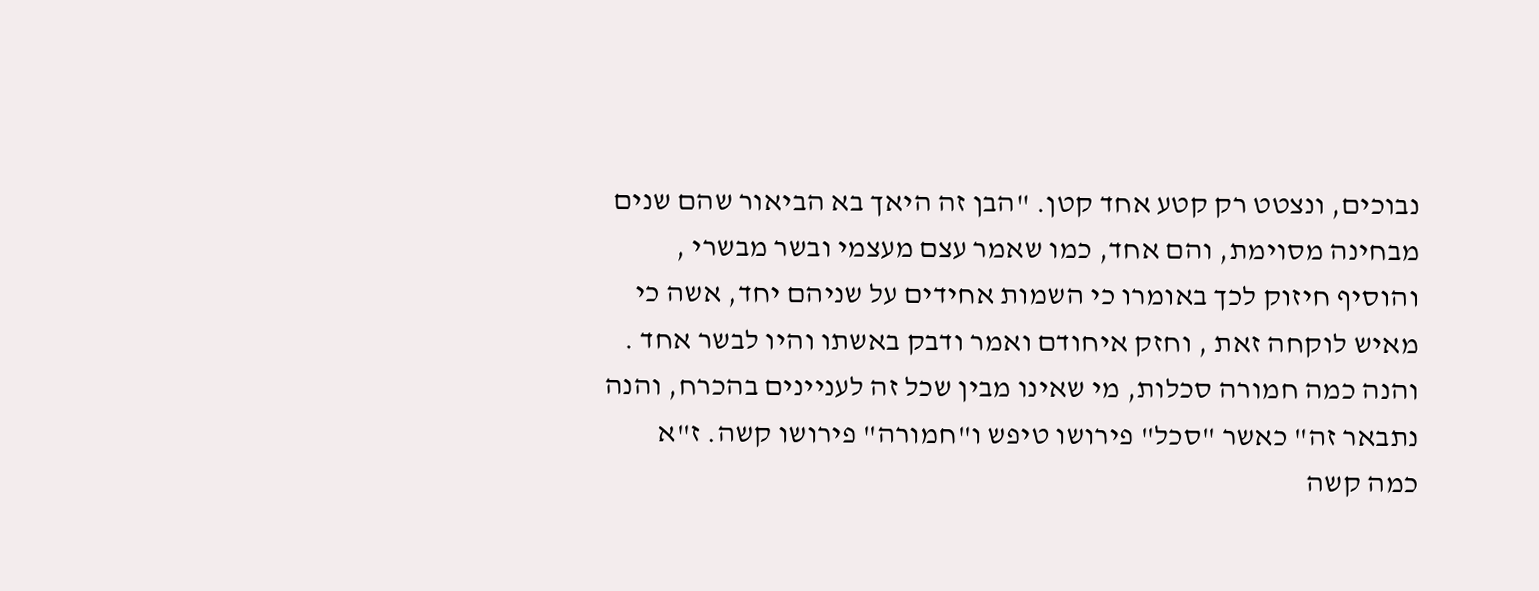נבוכים, ונצטט רק קטע אחד קטן. "הבן זה היאך בא הביאור שהם שנים מבחינה מסוימת, והם אחד, כמו שאמר עצם מעצמי ובשר מבשרי , והוסיף חיזוק לכך באומרו כי השמות אחידים על שניהם יחד, אשה כי מאיש לוקחה זאת , וחזק איחודם ואמר ודבק באשתו והיו לבשר אחד . והנה כמה חמורה סכלות, מי שאינו מבין שכל זה לעניינים בהכרח, והנה נתבאר זה" כאשר "סכל" פירושו טיפש ו"חמורה" פירושו קשה. ז"א כמה קשה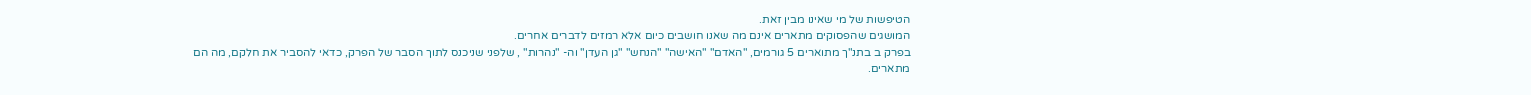הטיפשות של מי שאינו מבין זאת.
המושגים שהפסוקים מתארים אינם מה שאנו חושבים כיום אלא רמזים לדברים אחרים.
בפרק ב בתנ"ך מתוארים 5 גורמים, "האדם" "האישה" "הנחש" "גן העדן" וה- "נהרות" , שלפני שניכנס לתוך הסבר של הפרק, כדאי להסביר את חלקם, מה הם מתארים.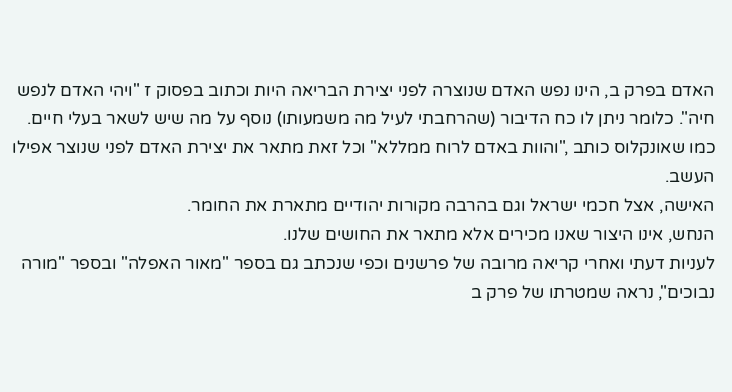האדם בפרק ב, הינו נפש האדם שנוצרה לפני יצירת הבריאה היות וכתוב בפסוק ז "ויהי האדם לנפש חיה". כלומר ניתן לו כח הדיבור (שהרחבתי לעיל מה משמעותו) נוסף על מה שיש לשאר בעלי חיים. כמו שאונקלוס כותב ,"והוות באדם לרוח ממללא" וכל זאת מתאר את יצירת האדם לפני שנוצר אפילו העשב.
האישה, אצל חכמי ישראל וגם בהרבה מקורות יהודיים מתארת את החומר.
הנחש, אינו היצור שאנו מכירים אלא מתאר את החושים שלנו.
לעניות דעתי ואחרי קריאה מרובה של פרשנים וכפי שנכתב גם בספר "מאור האפלה" ובספר "מורה נבוכים", נראה שמטרתו של פרק ב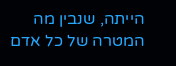הייתה, שנבין מה המטרה של כל אדם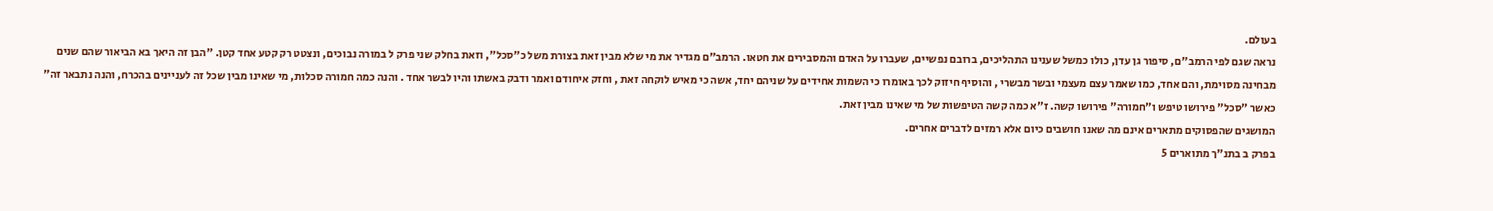בעולם.
נראה שגם לפי הרמב"ם, סיפור גן עדן, כולו כמשל שענינו התהליכים, ברובם נפשיים, שעברו על האדם והמסבירים את חטאו. הרמב"ם מגדיר את מי שלא מבין זאת בצורת משל כ"סכל", וזאת בחלק שני פרק ל במורה נבוכים, ונצטט רק קטע אחד קטן. "הבן זה היאך בא הביאור שהם שנים מבחינה מסוימת, והם אחד, כמו שאמר עצם מעצמי ובשר מבשרי , והוסיף חיזוק לכך באומרו כי השמות אחידים על שניהם יחד, אשה כי מאיש לוקחה זאת , וחזק איחודם ואמר ודבק באשתו והיו לבשר אחד . והנה כמה חמורה סכלות, מי שאינו מבין שכל זה לעניינים בהכרח, והנה נתבאר זה" כאשר "סכל" פירושו טיפש ו"חמורה" פירושו קשה. ז"א כמה קשה הטיפשות של מי שאינו מבין זאת.
המושגים שהפסוקים מתארים אינם מה שאנו חושבים כיום אלא רמזים לדברים אחרים.
בפרק ב בתנ"ך מתוארים 5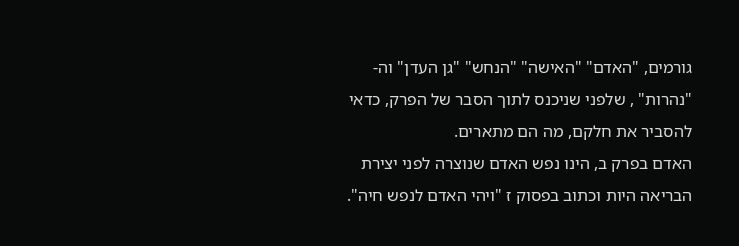גורמים, "האדם" "האישה" "הנחש" "גן העדן" וה- "נהרות" , שלפני שניכנס לתוך הסבר של הפרק, כדאי להסביר את חלקם, מה הם מתארים.
האדם בפרק ב, הינו נפש האדם שנוצרה לפני יצירת הבריאה היות וכתוב בפסוק ז "ויהי האדם לנפש חיה".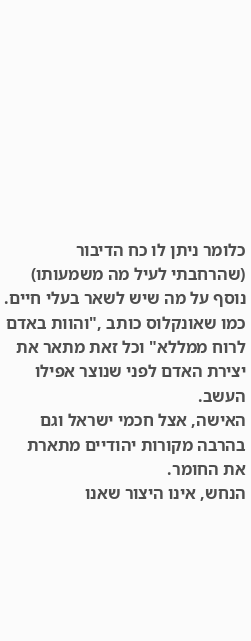כלומר ניתן לו כח הדיבור (שהרחבתי לעיל מה משמעותו) נוסף על מה שיש לשאר בעלי חיים. כמו שאונקלוס כותב ,"והוות באדם לרוח ממללא" וכל זאת מתאר את יצירת האדם לפני שנוצר אפילו העשב.
האישה, אצל חכמי ישראל וגם בהרבה מקורות יהודיים מתארת את החומר.
הנחש, אינו היצור שאנו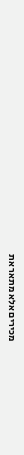מכירים אלא מתאר את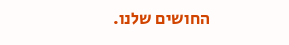החושים שלנו.